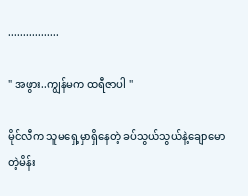.................

" အဖွား..ကျွန်မက ထရီဇာပါ ''

မိုင်လီက သူမရှေ့မှာရှိနေတဲ့ ခပ်သွယ်သွယ်နဲ့ချောမောတဲ့မိန်း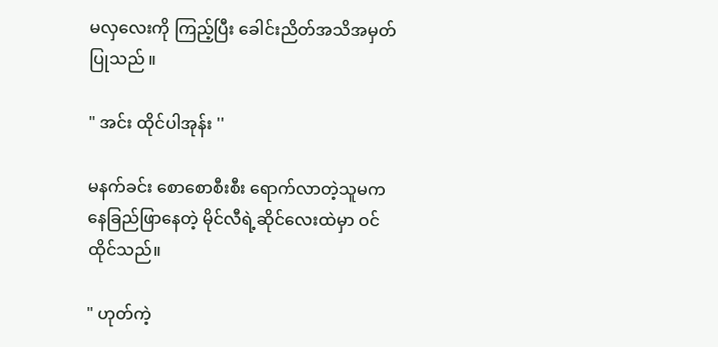မလှလေးကို ကြည့်ပြီး ခေါင်းညိတ်အသိအမှတ်ပြုသည် ။

" အင်း ထိုင်ပါအုန်း ''

မနက်ခင်း စောစောစီးစီး ရောက်လာတဲ့သူမက နေခြည်ဖြာနေတဲ့ မိုင်လီရဲ့ဆိုင်လေးထဲမှာ ဝင်ထိုင်သည်။

" ဟုတ်ကဲ့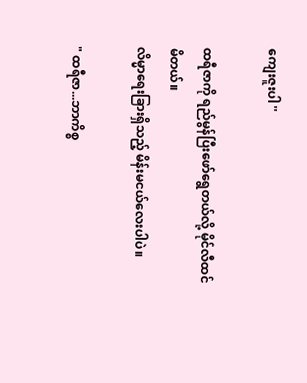ကျေးဇူးပါ ''

ထရီဇာကို ရည်မွန်ပြီးဖော်ရွေတယ်လို့ မိုင်လီထင်မိတယ်။
လိမ္မာရေးခြားရှိသည့် မိန်းမငယ်လေးပါပဲ။

" ထရီဇာ...ဘာကိစ္စ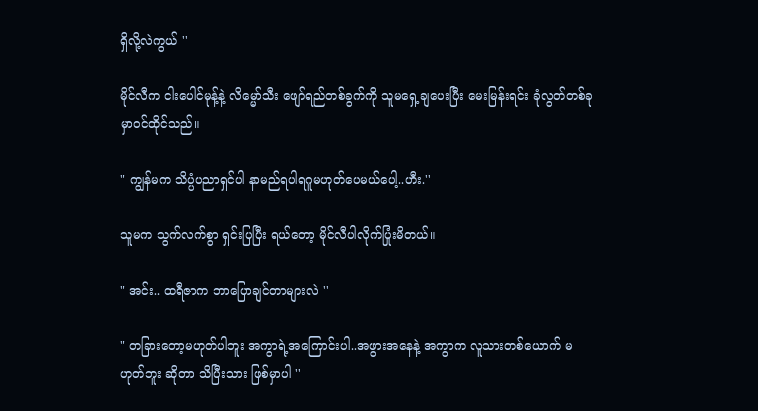ရှိလို့လဲကွယ် ''

မိုင်လီက ငါးပေါင်မုန့်နဲ့ လိမ္မော်သီး ဖျော်ရည်တစ်ခွက်ကို သူမရှေ့ချပေးပြီး မေးမြန်းရင်း ခုံလွတ်တစ်ခုမှာဝင်ထိုင်သည်။

" ကျွန်မက သိပ္ပံပညာရှင်ပါ နာမည်ရပါရဂူမဟုတ်ပေမယ်ပေါ့..ဟီး.''

သူမက သွက်လက်စွာ ရှင်းပြပြီး ရယ်တော့ မိုင်လီပါလိုက်ပြုံးမိတယ်။

" အင်း.. ထရီဇာက ဘာပြောချင်တာများလဲ ''

" တခြားတော့မဟုတ်ပါဘူး အကွာရဲ့အကြောင်းပါ..အဖွားအနေနဲ့ အကွာက လူသားတစ်ယောက် မဟုတ်ဘူး ဆိုတာ သိပြီးသား ဖြစ်မှာပါ ''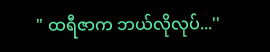" ထရီဇာက ဘယ်လိုလုပ်...''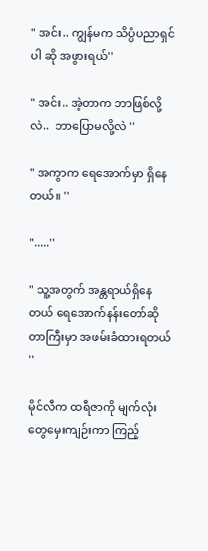" အင်း.. ကျွန်မက သိပ္ပံပညာရှင်ပါ ဆို အဖွားရယ်''

" အင်း.. အဲ့တာက ဘာဖြစ်လို့လဲ..  ဘာပြောမလို့လဲ ''

" အကွာက ရေအောက်မှာ ရှိနေတယ်။ ''

".....''

" သူ့အတွက် အန္တရာယ်ရှိနေတယ် ရေအောက်နန်းတော်ဆိုတာကြီးမှာ အဖမ်းခံထားရတယ် ''

မိုင်လီက ထရီဇာကို မျက်လုံးတွေမှေးကျဉ်းကာ ကြည့်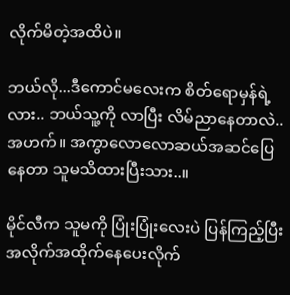လိုက်မိတဲ့အထိပဲ။

ဘယ်လို...ဒီကောင်မလေးက စိတ်ရောမှန်ရဲ့လား.. ဘယ်သူ့ကို လာပြီး လိမ်ညာနေတာလဲ..အဟက်။ အကွာလောလောဆယ်အဆင်ပြေနေတာ သူမသိထားပြီးသား..။

မိုင်လီက သူမကို ပြုံးပြုံးလေးပဲ ပြန်ကြည့်ပြီး အလိုက်အထိုက်နေပေးလိုက်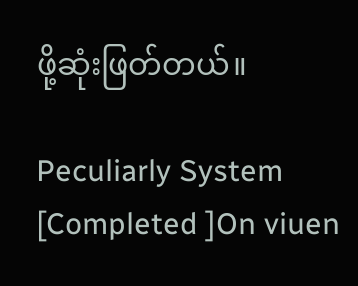ဖို့ဆုံးဖြတ်တယ်။

Peculiarly System [Completed ]On viuen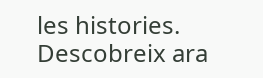les histories. Descobreix ara